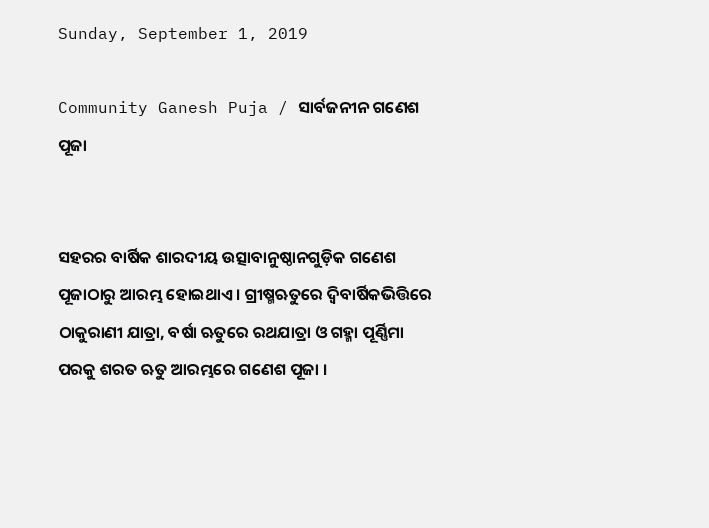Sunday, September 1, 2019

Community Ganesh Puja / ସାର୍ବଜନୀନ ଗଣେଶ ପୂଜା


ସହରର ବାର୍ଷିକ ଶାରଦୀୟ ଉତ୍ସାବାନୁଷ୍ଠାନଗୁଡ଼ିକ ଗଣେଶ ପୂଜାଠାରୁ ଆରମ୍ଭ ହୋଇଥାଏ । ଗ୍ରୀଷ୍ମଋତୁରେ ଦ୍ୱିବାର୍ଷିକଭିତ୍ତିରେ ଠାକୁରାଣୀ ଯାତ୍ରା, ବର୍ଷା ଋତୁରେ ରଥଯାତ୍ରା ଓ ଗହ୍ମା ପୂର୍ଣ୍ଣିମା ପରକୁ ଶରତ ଋତୁ ଆରମ୍ଭରେ ଗଣେଶ ପୂଜା ।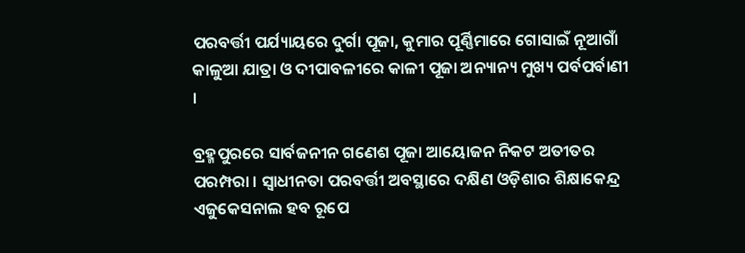ପରବର୍ତ୍ତୀ ପର୍ଯ୍ୟାୟରେ ଦୁର୍ଗା ପୂଜା, କୁମାର ପୂର୍ଣ୍ଣିମାରେ ଗୋସାଇଁ ନୂଆଗାଁ କାଳୁଆ ଯାତ୍ରା ଓ ଦୀପାବଳୀରେ କାଳୀ ପୂଜା ଅନ୍ୟାନ୍ୟ ମୁଖ୍ୟ ପର୍ବପର୍ବାଣୀ ।

ବ୍ରହ୍ମପୁରରେ ସାର୍ବଜନୀନ ଗଣେଶ ପୂଜା ଆୟୋଜନ ନିକଟ ଅତୀତର ପରମ୍ପରା । ସ୍ୱାଧୀନତା ପରବର୍ତ୍ତୀ ଅବସ୍ଥାରେ ଦକ୍ଷିଣ ଓଡ଼ିଶାର ଶିକ୍ଷାକେନ୍ଦ୍ର ଏଜୁକେସନାଲ ହବ ରୂପେ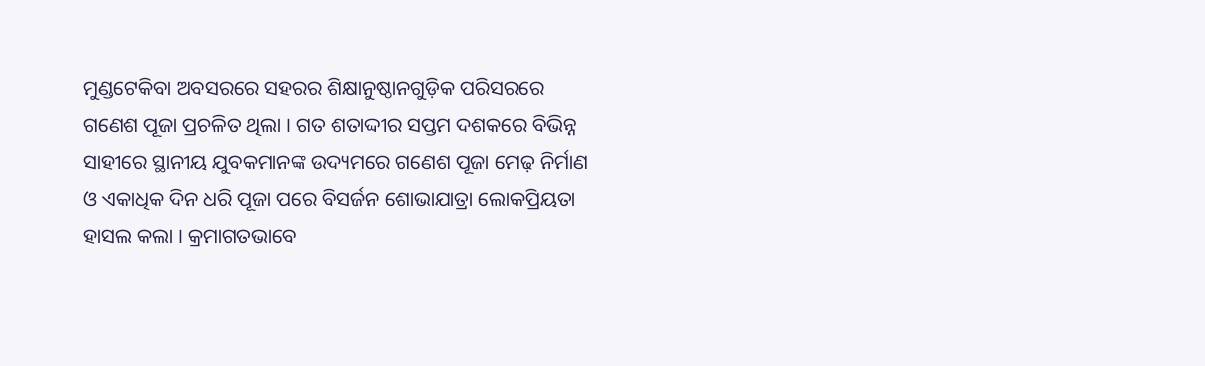ମୁଣ୍ଡଟେକିବା ଅବସରରେ ସହରର ଶିକ୍ଷାନୁଷ୍ଠାନଗୁଡ଼ିକ ପରିସରରେ ଗଣେଶ ପୂଜା ପ୍ରଚଳିତ ଥିଲା । ଗତ ଶତାଦ୍ଦୀର ସପ୍ତମ ଦଶକରେ ବିଭିନ୍ନ ସାହୀରେ ସ୍ଥାନୀୟ ଯୁବକମାନଙ୍କ ଉଦ୍ୟମରେ ଗଣେଶ ପୂଜା ମେଢ଼ ନିର୍ମାଣ ଓ ଏକାଧିକ ଦିନ ଧରି ପୂଜା ପରେ ବିସର୍ଜନ ଶୋଭାଯାତ୍ରା ଲୋକପ୍ରିୟତା ହାସଲ କଲା । କ୍ରମାଗତଭାବେ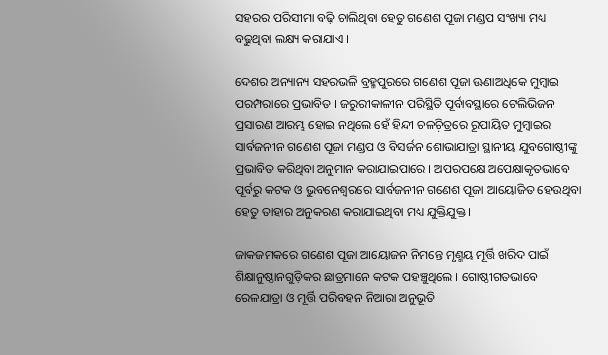ସହରର ପରିସୀମା ବଢ଼ି ଚାଲିଥିବା ହେତୁ ଗଣେଶ ପୂଜା ମଣ୍ଡପ ସଂଖ୍ୟା ମଧ୍ୟ ବଢୁଥିବା ଲକ୍ଷ୍ୟ କରାଯାଏ ।

ଦେଶର ଅନ୍ୟାନ୍ୟ ସହରଭଳି ବ୍ରହ୍ମପୁରରେ ଗଣେଶ ପୂଜା ଊଣାଅଧିକେ ମୁମ୍ୱାଇ ପରମ୍ପରାରେ ପ୍ରଭାବିତ । ଜରୁରୀକାଳୀନ ପରିସ୍ଥିତି ପୂର୍ବାବସ୍ଥାରେ ଟେଲିଭିଜନ ପ୍ରସାରଣ ଆରମ୍ଭ ହୋଇ ନଥିଲେ ହେଁ ହିନ୍ଦୀ ଚଳଚ଼ିତ୍ରରେ ରୂପାୟିତ ମୁମ୍ୱାଇର ସାର୍ବଜନୀନ ଗଣେଶ ପୂଜା ମଣ୍ଡପ ଓ ବିସର୍ଜନ ଶୋଭାଯାତ୍ରା ସ୍ଥାନୀୟ ଯୁବଗୋଷ୍ଠୀଙ୍କୁ ପ୍ରଭାବିତ କରିଥିବା ଅନୁମାନ କରାଯାଇପାରେ । ଅପରପକ୍ଷେ ଅପେକ୍ଷାକୃତଭାବେ ପୂର୍ବରୁ କଟକ ଓ ଭୁବନେଶ୍ୱରରେ ସାର୍ବଜନୀନ ଗଣେଶ ପୂଜା ଆୟୋଜିତ ହେଉଥିବା ହେତୁ ତାହାର ଅନୁକରଣ କରାଯାଇଥିବା ମଧ୍ୟ ଯୁକ୍ତିଯୁକ୍ତ ।

ଜାକଜମକରେ ଗଣେଶ ପୂଜା ଆୟୋଜନ ନିମନ୍ତେ ମୃଣ୍ମୟ ମୂର୍ତ୍ତି ଖରିଦ ପାଇଁ ଶିକ୍ଷାନୁଷ୍ଠାନଗୁଡ଼ିକର ଛାତ୍ରମାନେ କଟକ ପହଞ୍ଚୁଥିଲେ । ଗୋଷ୍ଠୀଗତଭାବେ ରେଳଯାତ୍ରା ଓ ମୂର୍ତ୍ତି ପରିବହନ ନିଆରା ଅନୁଭୂତି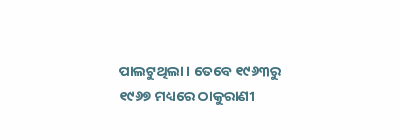ପାଲଟୁଥିଲା । ତେବେ ୧୯୬୩ରୁ ୧୯୬୭ ମଧ୍ୟରେ ଠାକୁରାଣୀ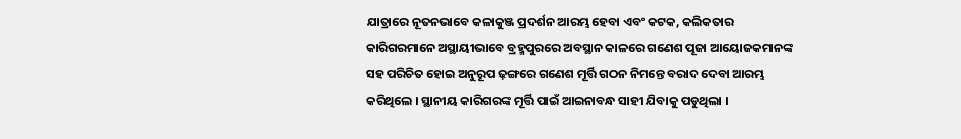ଯାତ୍ରାରେ ନୂତନଭାବେ କଳାକୁଞ୍ଜ ପ୍ରଦର୍ଶନ ଆରମ୍ଭ ହେବା ଏବଂ କଟକ, କଲିକତାର କାରିଗରମାନେ ଅସ୍ଥାୟୀଭାବେ ବ୍ରହ୍ମପୁରରେ ଅବସ୍ଥାନ କାଳରେ ଗଣେଶ ପୂଜା ଆୟୋଜକମାନଙ୍କ ସହ ପରିଚିତ ହୋଇ ଅନୁରୂପ ଢ଼ଙ୍ଗରେ ଗଣେଶ ମୂର୍ତ୍ତି ଗଠନ ନିମନ୍ତେ ବରାଦ ଦେବା ଆରମ୍ଭ କରିଥିଲେ । ସ୍ଥାନୀୟ କାରିଗରଙ୍କ ମୂର୍ତ୍ତି ପାଇଁ ଆଇନାବନ୍ଧ ସାହୀ ଯିବାକୁ ପଡୁଥିଲା ।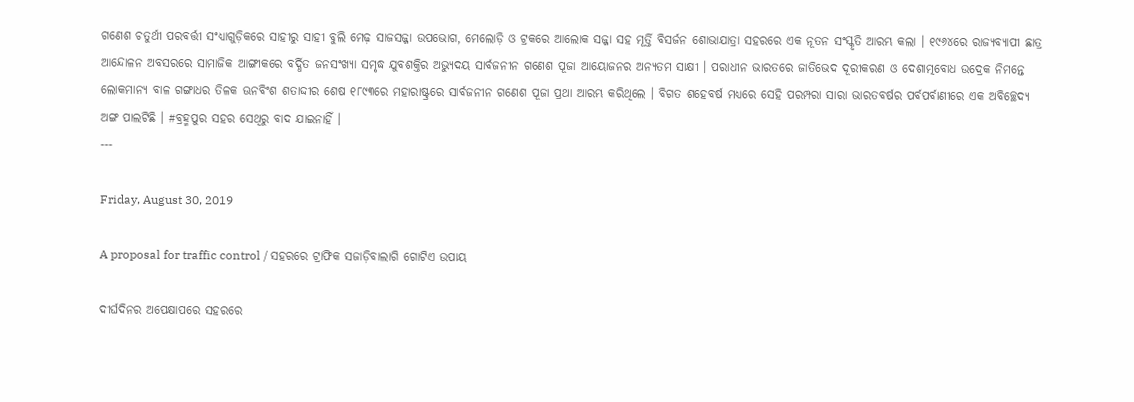ଗଣେଶ ଚତୁର୍ଥୀ ପରବର୍ତ୍ତୀ ସଂଧ୍ୟାଗୁଡ଼ିକରେ ସାହୀରୁ ସାହୀ ବୁଲି ମେଢ଼ ସାଜସଜ୍ଜା ଉପଭୋଗ, ମେଲୋଡ଼ି ଓ ଟ୍ରକରେ ଆଲୋକ ସଜ୍ଜା ସହ ମୂର୍ତ୍ତି ବିସର୍ଜନ ଶୋଭାଯାତ୍ରା ସହରରେ ଏକ ନୂତନ ସଂସ୍କୃତି ଆରମ୍ଭ କଲା । ୧୯୬୪ରେ ରାଜ୍ୟବ୍ୟାପୀ ଛାତ୍ର ଆନ୍ଦୋଳନ ଅବସରରେ ସାମାଜିକ ଆଙ୍ଗୀକରେ ବର୍ଦ୍ଧିତ ଜନସଂଖ୍ୟା ସମୃଦ୍ଧ ଯୁବଶକ୍ତିର ଅଭ୍ୟୁଦୟ ସାର୍ବଜନୀନ ଗଣେଶ ପୂଜା ଆୟୋଜନର ଅନ୍ୟତମ ସାକ୍ଷୀ । ପରାଧୀନ ଭାରତରେ ଜାତିଭେଦ ଦୂରୀକରଣ ଓ ଦେଶାତ୍ମବୋଧ ଉଦ୍ରେକ ନିମନ୍ତେ ଲୋକମାନ୍ୟ ବାଳ ଗଙ୍ଗାଧର ତିଳକ ଊନବିଂଶ ଶତାଦ୍ଦୀର ଶେଷ ୧୮୯୩ରେ ମହାରାଷ୍ଟ୍ରରେ ସାର୍ବଜନୀନ ଗଣେଶ ପୂଜା ପ୍ରଥା ଆରମ୍ଭ କରିଥିଲେ । ବିଗତ ଶହେବର୍ଷ ମଧ୍ୟରେ ସେହି ପରମ୍ପରା ସାରା ଭାରତବର୍ଷର ପର୍ବପର୍ବାଣୀରେ ଏକ ଅବିଚ୍ଛେଦ୍ୟ ଅଙ୍ଗ ପାଲଟିଛି । #ବ୍ରହ୍ମପୁର ସହର ସେଥିରୁ ବାଦ ଯାଇନାହିଁ ।
---

Friday, August 30, 2019

A proposal for traffic control / ସହରରେ ଟ୍ରାଫିକ ସଜାଡ଼ିବାଲାଗି ଗୋଟିଏ ଉପାୟ

ଦୀର୍ଘଦିନର ଅପେକ୍ଷାପରେ ସହରରେ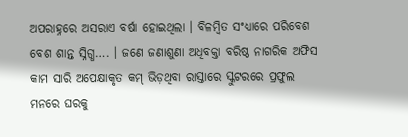ଅପରାହ୍ନରେ ଅସରାଏ ବର୍ଷା ହୋଇଥିଲା । ବିଳମ୍ୱିତ ସଂଧ୍ୟାରେ ପରିବେଶ ବେଶ ଶାନ୍ତ ସ୍ନିଗ୍ଧ…. । ଜଣେ ଜଣାଶୁଣା ଅଧିବକ୍ତା ବରିଷ୍ଠ ନାଗରିକ ଅଫିସ କାମ ସାରି ଅପେକ୍ଷାକୃତ କମ୍ ଭିଡ଼ଥିବା ରାସ୍ତାରେ ସ୍କୁଟରରେ ପ୍ରଫୁଲ ମନରେ ଘରକୁ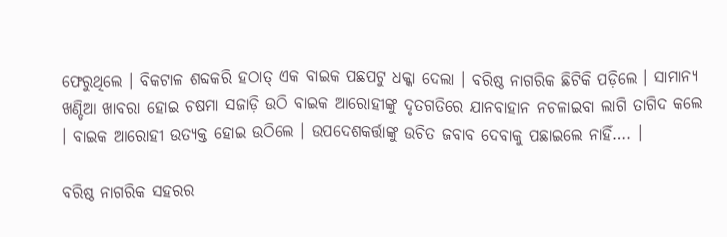ଫେରୁଥିଲେ । ବିକଟାଳ ଶବ୍ଦକରି ହଠାତ୍ ଏକ ବାଇକ ପଛପଟୁ ଧକ୍କା ଦେଲା । ବରିଷ୍ଠ ନାଗରିକ ଛିଟିକି ପଡ଼ିଲେ । ସାମାନ୍ୟ ଖଣ୍ଡିଆ ଖାବରା ହୋଇ ଚଷମା ସଜାଡ଼ି ଉଠି ବାଇକ ଆରୋହୀଙ୍କୁ ଦୃତଗତିରେ ଯାନବାହାନ ନଚଳାଇବା ଲାଗି ତାଗିଦ କଲେ । ବାଇକ ଆରୋହୀ ଉତ୍ୟକ୍ତ ହୋଇ ଉଠିଲେ । ଉପଦେଶକର୍ତ୍ତାଙ୍କୁ ଉଚିତ ଜବାବ ଦେବାକୁ ପଛାଇଲେ ନାହିଁ…. ।

ବରିଷ୍ଠ ନାଗରିକ ସହରର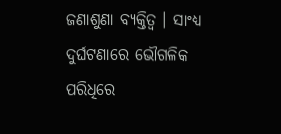ଜଣାଶୁଣା ବ୍ୟକ୍ତିତ୍ୱ । ସାଂଧ୍ୟ ଦୁର୍ଘଟଣାରେ ଭୌଗଳିକ ପରିଧିରେ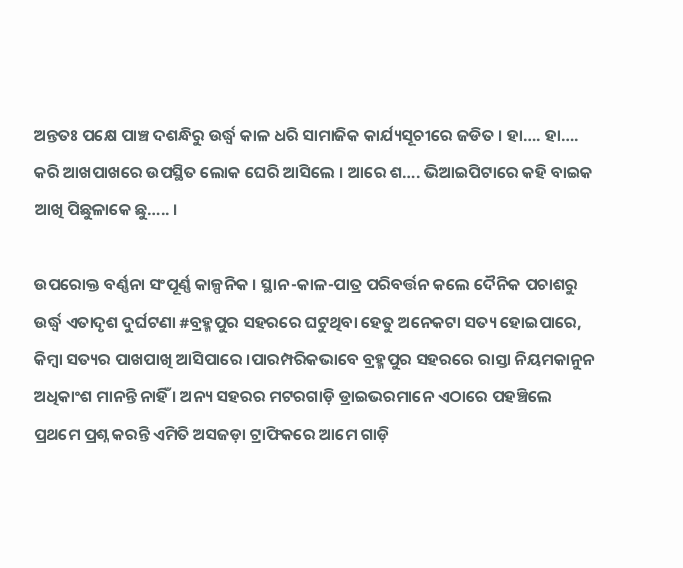ଅନ୍ତତଃ ପକ୍ଷେ ପାଞ୍ଚ ଦଶନ୍ଧିରୁ ଉର୍ଦ୍ଧ୍ୱ କାଳ ଧରି ସାମାଜିକ କାର୍ଯ୍ୟସୂଚୀରେ ଜଡିତ । ହା…. ହା…. କରି ଆଖପାଖରେ ଉପସ୍ଥିତ ଲୋକ ଘେରି ଆସିଲେ । ଆରେ ଶ…. ଭିଆଇପିଟାରେ କହି ବାଇକ ଆଖି ପିଛୁଳାକେ ଛୁ….. ।

ଉପରୋକ୍ତ ବର୍ଣ୍ଣନା ସଂପୂର୍ଣ୍ଣ କାଳ୍ପନିକ । ସ୍ଥାନ-କାଳ-ପାତ୍ର ପରିବର୍ତ୍ତନ କଲେ ଦୈନିକ ପଚାଶରୁ ଉର୍ଦ୍ଧ୍ୱ ଏତାଦୃଶ ଦୁର୍ଘଟଣା #ବ୍ରହ୍ମପୁର ସହରରେ ଘଟୁଥିବା ହେତୁ ଅନେକଟା ସତ୍ୟ ହୋଇପାରେ, କିମ୍ୱା ସତ୍ୟର ପାଖପାଖି ଆସିପାରେ ।ପାରମ୍ପରିକଭାବେ ବ୍ରହ୍ମପୁର ସହରରେ ରାସ୍ତା ନିୟମକାନୁନ ଅଧିକାଂଶ ମାନନ୍ତି ନାହିଁ । ଅନ୍ୟ ସହରର ମଟରଗାଡ଼ି ଡ୍ରାଇଭରମାନେ ଏଠାରେ ପହଞ୍ଚିଲେ ପ୍ରଥମେ ପ୍ରଶ୍ନ କରନ୍ତି ଏମିତି ଅସଜଡ଼ା ଟ୍ରାଫିକରେ ଆମେ ଗାଡ଼ି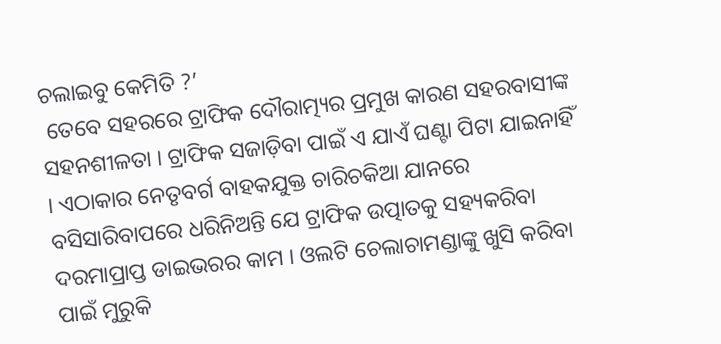ଚଲାଇବୁ କେମିତି ?’
 ତେବେ ସହରରେ ଟ୍ରାଫିକ ଦୌରାତ୍ମ୍ୟର ପ୍ରମୁଖ କାରଣ ସହରବାସୀଙ୍କ ସହନଶୀଳତା । ଟ୍ରାଫିକ ସଜାଡ଼ିବା ପାଇଁ ଏ ଯାଏଁ ଘଣ୍ଟା ପିଟା ଯାଇନାହିଁ । ଏଠାକାର ନେତୃବର୍ଗ ବାହକଯୁକ୍ତ ଚାରିଚକିଆ ଯାନରେ ବସିସାରିବାପରେ ଧରିନିଅନ୍ତି ଯେ ଟ୍ରାଫିକ ଉତ୍ପାତକୁ ସହ୍ୟକରିବା ଦରମାପ୍ରାପ୍ତ ଡାଇଭରର କାମ । ଓଲଟି ଚେଲାଚାମଣ୍ଡାଙ୍କୁ ଖୁସି କରିବା ପାଇଁ ମୁରୁକି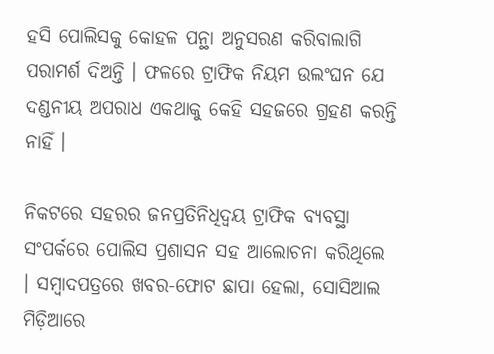ହସି ପୋଲିସକୁ କୋହଳ ପନ୍ଥା ଅନୁସରଣ କରିବାଲାଗି ପରାମର୍ଶ ଦିଅନ୍ତି । ଫଳରେ ଟ୍ରାଫିକ ନିୟମ ଉଲଂଘନ ଯେ ଦଣ୍ଡନୀୟ ଅପରାଧ ଏକଥାକୁ କେହି ସହଜରେ ଗ୍ରହଣ କରନ୍ତି ନାହିଁ ।

ନିକଟରେ ସହରର ଜନପ୍ରତିନିଧିଦ୍ୱୟ ଟ୍ରାଫିକ ବ୍ୟବସ୍ଥା ସଂପର୍କରେ ପୋଲିସ ପ୍ରଶାସନ ସହ ଆଲୋଚନା କରିଥିଲେ । ସମ୍ୱାଦପତ୍ରରେ ଖବର-ଫୋଟ ଛାପା ହେଲା, ସୋସିଆଲ ମିଡ଼ିଆରେ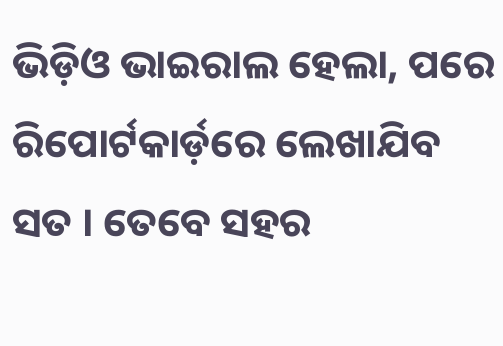ଭିଡ଼ିଓ ଭାଇରାଲ ହେଲା, ପରେ ରିପୋର୍ଟକାର୍ଡ଼ରେ ଲେଖାଯିବ ସତ । ତେବେ ସହର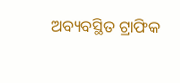ଅବ୍ୟବସ୍ଥିତ ଟ୍ରାଫିକ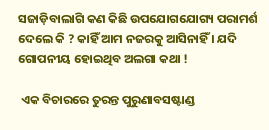ସଜାଡ଼ିବାଲାଗି କଣ କିଛି ଉପଯୋଗଯୋଗ୍ୟ ପରାମର୍ଶ ଦେଲେ କି ? କାହିଁ ଆମ ନଜରକୁ ଆସିନାହିଁ । ଯଦି ଗୋପନୀୟ ହୋଇଥିବ ଅଲଗା କଥା !

 ଏକ ବିଚାରରେ ତୁରନ୍ତ ପୁରୁଣାବସଷ୍ଟାଣ୍ଡ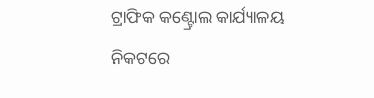ଟ୍ରାଫିକ କଣ୍ଟ୍ରୋଲ କାର୍ଯ୍ୟାଳୟ ନିକଟରେ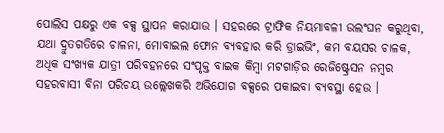ପୋଲିସ ପକ୍ଷରୁ ଏକ ବକ୍ସ ସ୍ଥାପନ କରାଯାଉ । ସହରରେ ଟ୍ରାଫିକ ନିୟମାବଳୀ ଉଲଂଘନ କରୁଥିବା, ଯଥା ଦ୍ରୁତଗତିରେ ଚାଳନା, ମୋବାଇଲ ଫୋନ ବ୍ୟବହାର କରି ଡ୍ରାଇଭିଂ, କମ ବୟସର ଚାଳକ, ଅଧିକ ସଂଖ୍ୟକ ଯାତ୍ରୀ ପରିବହନରେ ସଂପୃକ୍ତ ବାଇକ କିମ୍ୱା ମଟଗାଡ଼ିର ରେଜିଷ୍ଟ୍ରେସନ ନମ୍ୱର ସହରବାସୀ ବିନା ପରିଚୟ ଉଲ୍ଲେଖକରି ଅଭିଯୋଗ ବକ୍ସରେ ପକାଇବା ବ୍ୟବସ୍ଥା ହେଉ ।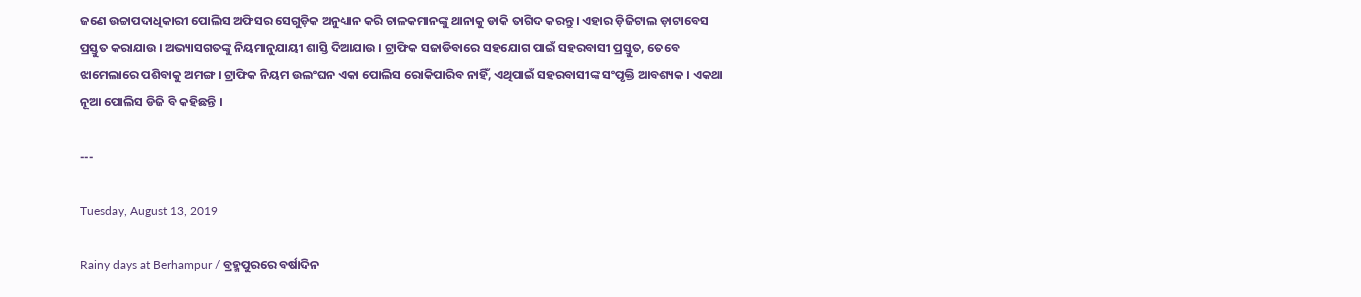ଜଣେ ଉଚ୍ଚାପଦାଧିକାରୀ ପୋଲିସ ଅଫିସର ସେଗୁଡ଼ିକ ଅନୁଧ୍ୟାନ କରି ଚାଳକମାନଙ୍କୁ ଥାନାକୁ ଡାକି ତାଗିଦ କରନ୍ତୁ । ଏହାର ଡ଼ିଜିଟାଲ ଡ଼ାଟାବେସ ପ୍ରସ୍ତୁତ କରାଯାଉ । ଅଭ୍ୟାସଗତଙ୍କୁ ନିୟମାନୁଯାୟୀ ଶାସ୍ତି ଦିଆଯାଉ । ଟ୍ରାଫିକ ସଜାଡିବାରେ ସହଯୋଗ ପାଇଁ ସହରବାସୀ ପ୍ରସ୍ତୁତ, ତେବେ ଝାମେଲାରେ ପଶିବାକୁ ଅମଙ୍ଗ । ଟ୍ରାଫିକ ନିୟମ ଉଲଂଘନ ଏକା ପୋଲିସ ରୋକିପାରିବ ନାହିଁ, ଏଥିପାଇଁ ସହରବାସୀଙ୍କ ସଂପୃକ୍ତି ଆବଶ୍ୟକ । ଏକଥା ନୂଆ ପୋଲିସ ଡିଜି ବି କହିଛନ୍ତି ।

---

Tuesday, August 13, 2019

Rainy days at Berhampur / ବ୍ରହ୍ମପୁରରେ ବର୍ଷାଦିନ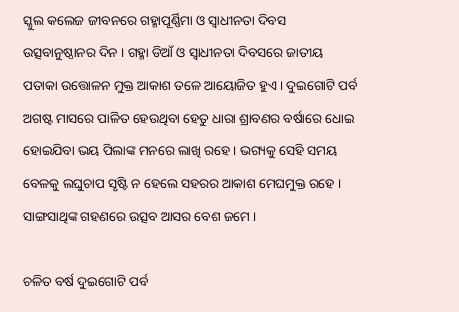ସ୍କୁଲ କଲେଜ ଜୀବନରେ ଗହ୍ମାପୂର୍ଣ୍ଣିମା ଓ ସ୍ୱାଧୀନତା ଦିବସ ଉତ୍ସବାନୁଷ୍ଠାନର ଦିନ । ଗହ୍ମା ଡିଆଁ ଓ ସ୍ୱାଧୀନତା ଦିବସରେ ଜାତୀୟ ପତାକା ଉତ୍ତୋଳନ ମୁକ୍ତ ଆକାଶ ତଳେ ଆୟୋଜିତ ହୁଏ । ଦୁଇଗୋଟି ପର୍ବ ଅଗଷ୍ଟ ମାସରେ ପାଳିତ ହେଉଥିବା ହେତୁ ଧାରା ଶ୍ରାବଣର ବର୍ଷାରେ ଧୋଇ ହୋଇଯିବା ଭୟ ପିଲାଙ୍କ ମନରେ ଲାଖି ରହେ । ଭଗ୍ୟକୁ ସେହି ସମୟ ବେଳକୁ ଲଘୁଚାପ ସୃଷ୍ଟି ନ ହେଲେ ସହରର ଆକାଶ ମେଘମୁକ୍ତ ରହେ । ସାଙ୍ଗସାଥିଙ୍କ ଗହଣରେ ଉତ୍ସବ ଆସର ବେଶ ଜମେ ।

ଚଳିତ ବର୍ଷ ଦୁଇଗୋଟି ପର୍ବ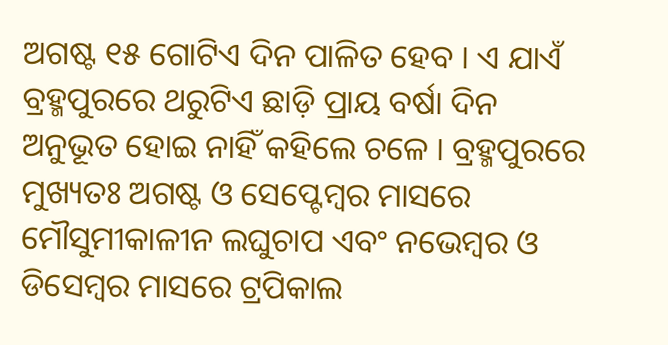ଅଗଷ୍ଟ ୧୫ ଗୋଟିଏ ଦିନ ପାଳିତ ହେବ । ଏ ଯାଏଁ ବ୍ରହ୍ମପୁରରେ ଥରୁଟିଏ ଛାଡ଼ି ପ୍ରାୟ ବର୍ଷା ଦିନ ଅନୁଭୂତ ହୋଇ ନାହିଁ କହିଲେ ଚଳେ । ବ୍ରହ୍ମପୁରରେ ମୁଖ୍ୟତଃ ଅଗଷ୍ଟ ଓ ସେପ୍ଟେମ୍ବର ମାସରେ ମୌସୁମୀକାଳୀନ ଲଘୁଚାପ ଏବଂ ନଭେମ୍ବର ଓ ଡିସେମ୍ୱର ମାସରେ ଟ୍ରପିକାଲ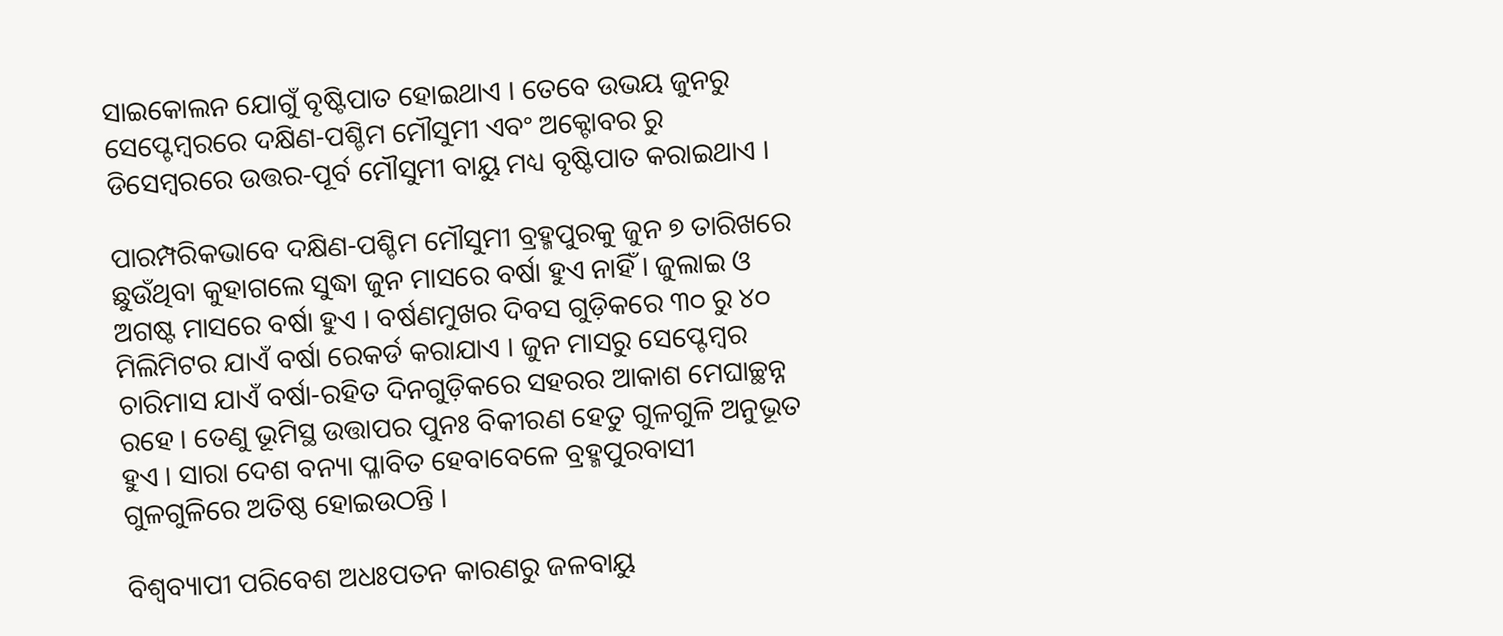ସାଇକୋଲନ ଯୋଗୁଁ ବୃଷ୍ଟିପାତ ହୋଇଥାଏ । ତେବେ ଉଭୟ ଜୁନରୁ ସେପ୍ଟେମ୍ବରରେ ଦକ୍ଷିଣ-ପଶ୍ଚିମ ମୌସୁମୀ ଏବଂ ଅକ୍ଟୋବର ରୁ ଡିସେମ୍ବରରେ ଉତ୍ତର-ପୂର୍ବ ମୌସୁମୀ ବାୟୁ ମଧ୍ୟ ବୃଷ୍ଟିପାତ କରାଇଥାଏ ।

ପାରମ୍ପରିକଭାବେ ଦକ୍ଷିଣ-ପଶ୍ଚିମ ମୌସୁମୀ ବ୍ରହ୍ମପୁରକୁ ଜୁନ ୭ ତାରିଖରେ ଛୁଉଁଥିବା କୁହାଗଲେ ସୁଦ୍ଧା ଜୁନ ମାସରେ ବର୍ଷା ହୁଏ ନାହିଁ । ଜୁଲାଇ ଓ ଅଗଷ୍ଟ ମାସରେ ବର୍ଷା ହୁଏ । ବର୍ଷଣମୁଖର ଦିବସ ଗୁଡ଼ିକରେ ୩୦ ରୁ ୪୦ ମିଲିମିଟର ଯାଏଁ ବର୍ଷା ରେକର୍ଡ କରାଯାଏ । ଜୁନ ମାସରୁ ସେପ୍ଟେମ୍ବର ଚାରିମାସ ଯାଏଁ ବର୍ଷା-ରହିତ ଦିନଗୁଡ଼ିକରେ ସହରର ଆକାଶ ମେଘାଚ୍ଛନ୍ନ ରହେ । ତେଣୁ ଭୂମିସ୍ଥ ଉତ୍ତାପର ପୁନଃ ବିକୀରଣ ହେତୁ ଗୁଳଗୁଳି ଅନୁଭୂତ ହୁଏ । ସାରା ଦେଶ ବନ୍ୟା ପ୍ଳାବିତ ହେବାବେଳେ ବ୍ରହ୍ମପୁରବାସୀ ଗୁଳଗୁଳିରେ ଅତିଷ୍ଠ ହୋଇଉଠନ୍ତି ।

ବିଶ୍ୱବ୍ୟାପୀ ପରିବେଶ ଅଧଃପତନ କାରଣରୁ ଜଳବାୟୁ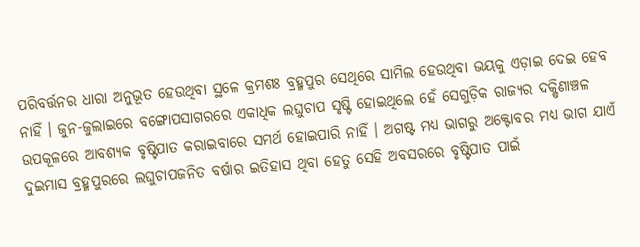ପରିବର୍ତ୍ତନର ଧାରା ଅନୁଭୂତ ହେଉଥିବା ସ୍ଥଳେ କ୍ରମଶଃ ବ୍ରହ୍ମପୁର ସେଥିରେ ସାମିଲ ହେଉଥିବା ଭୟକୁ ଏଡ଼ାଇ ଦେଇ ହେବ ନାହିଁ । ଜୁନ-ଜୁଲାଇରେ ବଙ୍ଗୋପସାଗରରେ ଏକାଧିକ ଲଘୁଚାପ ସୃଷ୍ଟି ହୋଇଥିଲେ ହେଁ ସେଗୁଡ଼ିକ ରାଜ୍ୟର ଦକ୍ଷିଣାଞ୍ଚଳ ଉପକୂଳରେ ଆବଶ୍ୟକ ବୃଷ୍ଟିପାତ କରାଇବାରେ ସମର୍ଥ ହୋଇପାରି ନାହିଁ । ଅଗଷ୍ଟ ମଧ୍ୟ ଭାଗରୁ ଅକ୍ଟୋବର ମଧ୍ୟ ଭାଗ ଯାଏଁ ଦୁଇମାସ ବ୍ରହ୍ମପୁରରେ ଲଘୁଚାପଜନିତ ବର୍ଷାର ଇତିହାସ ଥିବା ହେତୁ ସେହି ଅବସରରେ ବୃଷ୍ଟିପାତ ପାଇଁ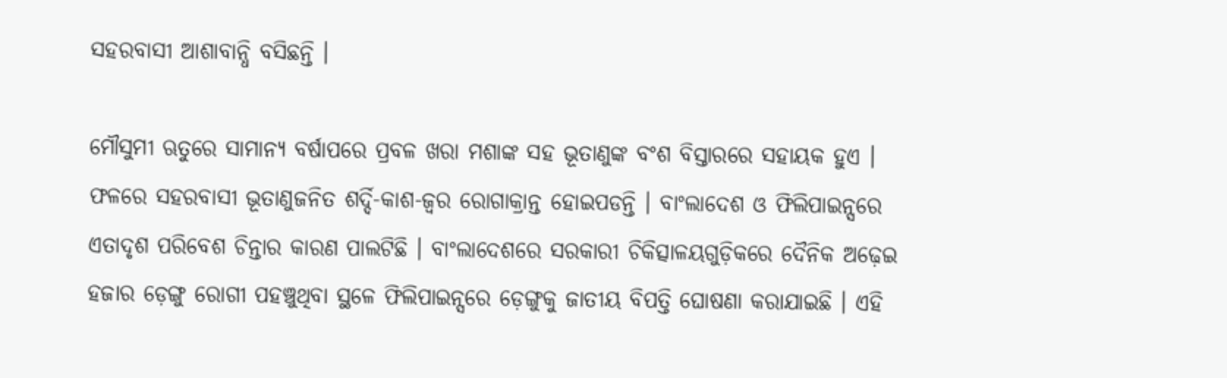ସହରବାସୀ ଆଶାବାନ୍ଧି ବସିଛନ୍ତି ।

ମୌସୁମୀ ଋତୁରେ ସାମାନ୍ୟ ବର୍ଷାପରେ ପ୍ରବଳ ଖରା ମଶାଙ୍କ ସହ ଭୂତାଣୁଙ୍କ ବଂଶ ବିସ୍ତାରରେ ସହାୟକ ହୁଏ । ଫଳରେ ସହରବାସୀ ଭୂତାଣୁଜନିତ ଶର୍ଦ୍ଦି-କାଶ-ଜ୍ୱର ରୋଗାକ୍ରାନ୍ତ ହୋଇପଡନ୍ତି । ବାଂଲାଦେଶ ଓ ଫିଲିପାଇନ୍ସରେ ଏତାଦୃଶ ପରିବେଶ ଚିନ୍ତାର କାରଣ ପାଲଟିଛି । ବାଂଲାଦେଶରେ ସରକାରୀ ଚିକିତ୍ସାଳୟଗୁଡ଼ିକରେ ଦୈନିକ ଅଢ଼େଇ ହଜାର ଡ଼େଙ୍ଗୁ ରୋଗୀ ପହଞ୍ଚୁଥିବା ସ୍ଥଳେ ଫିଲିପାଇନ୍ସରେ ଡ଼େଙ୍ଗୁକୁ ଜାତୀୟ ବିପତ୍ତି ଘୋଷଣା କରାଯାଇଛି । ଏହି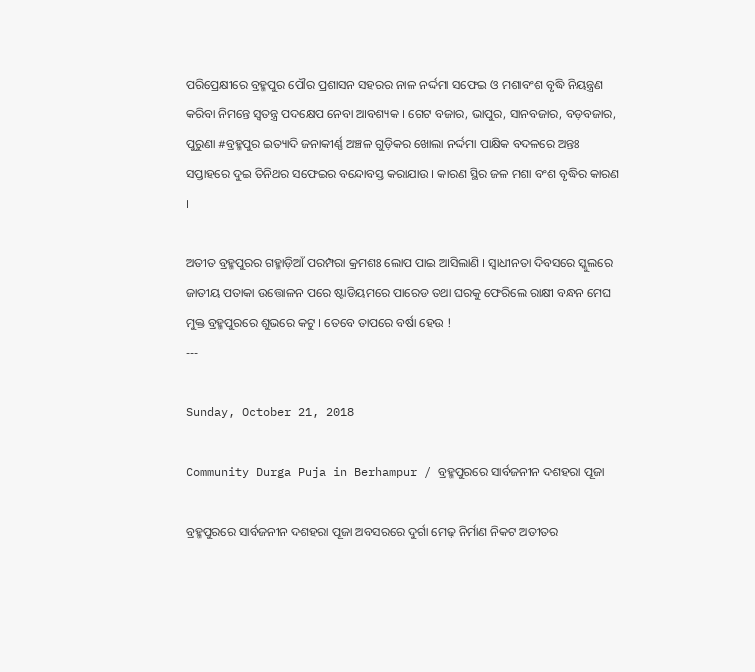ପରିପ୍ରେକ୍ଷୀରେ ବ୍ରହ୍ମପୁର ପୌର ପ୍ରଶାସନ ସହରର ନାଳ ନର୍ଦ୍ଦମା ସଫେଇ ଓ ମଶାବଂଶ ବୃଦ୍ଧି ନିୟନ୍ତ୍ରଣ କରିବା ନିମନ୍ତେ ସ୍ୱତନ୍ତ୍ର ପଦକ୍ଷେପ ନେବା ଆବଶ୍ୟକ । ଗେଟ ବଜାର, ଭାପୁର, ସାନବଜାର, ବଡ଼ବଜାର, ପୁରୁଣା #ବ୍ରହ୍ମପୁର ଇତ୍ୟାଦି ଜନାକୀର୍ଣ୍ଣ ଅଞ୍ଚଳ ଗୁଡ଼ିକର ଖୋଲା ନର୍ଦ୍ଦମା ପାକ୍ଷିକ ବଦଳରେ ଅନ୍ତଃ ସପ୍ତାହରେ ଦୁଇ ତିନିଥର ସଫେଇର ବନ୍ଦୋବସ୍ତ କରାଯାଉ । କାରଣ ସ୍ଥିର ଜଳ ମଶା ବଂଶ ବୃଦ୍ଧିର କାରଣ ।

ଅତୀତ ବ୍ରହ୍ମପୁରର ଗହ୍ମାଡ଼ିଆଁ ପରମ୍ପରା କ୍ରମଶଃ ଲୋପ ପାଇ ଆସିଲାଣି । ସ୍ଵାଧୀନତା ଦିବସରେ ସ୍କୁଲରେ ଜାତୀୟ ପତାକା ଉତ୍ତୋଳନ ପରେ ଷ୍ଟାଡିୟମରେ ପାରେଡ ତଥା ଘରକୁ ଫେରିଲେ ରାକ୍ଷୀ ବନ୍ଧନ ମେଘ ମୁକ୍ତ ବ୍ରହ୍ମପୁରରେ ଶୁଭରେ କଟୁ । ତେବେ ତାପରେ ବର୍ଷା ହେଉ !
---

Sunday, October 21, 2018

Community Durga Puja in Berhampur / ବ୍ରହ୍ମପୁରରେ ସାର୍ବଜନୀନ ଦଶହରା ପୂଜା

ବ୍ରହ୍ମପୁରରେ ସାର୍ବଜନୀନ ଦଶହରା ପୂଜା ଅବସରରେ ଦୁର୍ଗା ମେଢ଼ ନିର୍ମାଣ ନିକଟ ଅତୀତର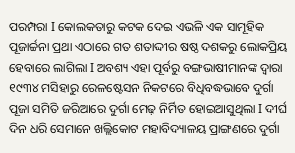ପରମ୍ପରା I କୋଲକତାରୁ କଟକ ଦେଇ ଏଭଳି ଏକ ସାମୂହିକ ପୂଜାର୍ଚ୍ଚନା ପ୍ରଥା ଏଠାରେ ଗତ ଶତାଦ୍ଦୀର ଷଷ୍ଠ ଦଶକରୁ ଲୋକପ୍ରିୟ ହେବାରେ ଲାଗିଲା I ଅବଶ୍ୟ ଏହା ପୂର୍ବରୁ ବଙ୍ଗଭାଷୀମାନଙ୍କ ଦ୍ୱାରା ୧୯୩୪ ମସିହାରୁ ରେଳଷ୍ଟେସନ ନିକଟରେ ବିଧିବଦ୍ଧଭାବେ ଦୁର୍ଗା ପୂଜା ସମିତି ଜରିଆରେ ଦୁର୍ଗା ମେଢ଼ ନିର୍ମିତ ହୋଇଆସୁଥିଲା I ଦୀର୍ଘ ଦିନ ଧରି ସେମାନେ ଖଲ୍ଲିକୋଟ ମହାବିଦ୍ୟାଳୟ ପ୍ରାଙ୍ଗଣରେ ଦୁର୍ଗା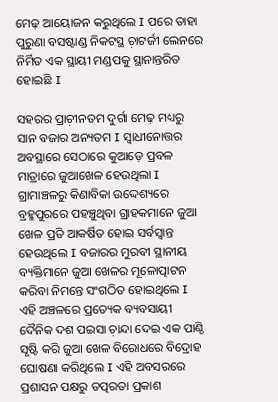ମେଢ଼ ଆୟୋଜନ କରୁଥିଲେ I ପରେ ତାହା ପୁରୁଣା ବସଷ୍ଟାଣ୍ଡ ନିକଟସ୍ଥ ଚ଼ାଟର୍ଜୀ ଲେନରେ ନିର୍ମିତ ଏକ ସ୍ଥାୟୀ ମଣ୍ଡପକୁ ସ୍ଥାନାନ୍ତରିତ ହୋଇଛି I

ସହରର ପ୍ରାଚ଼ୀନତମ ଦୁର୍ଗା ମେଢ଼ ମଧ୍ୟରୁ ସାନ ବଜାର ଅନ୍ୟତମ I ସ୍ୱାଧୀନୋତ୍ତର ଅବସ୍ଥାରେ ସେଠାରେ କୁଆଡ଼େ ପ୍ରବଳ ମାତ୍ରାରେ ଜୁଆଖେଳ ହେଉଥିଲା I ଗ୍ରାମାଞ୍ଚଳରୁ କିଣାବିକା ଉଦ୍ଦେଶ୍ୟରେ ବ୍ରହ୍ମପୁରରେ ପହଞ୍ଚୁଥିବା ଗ୍ରାହକମାନେ ଜୁଆ ଖେଳ ପ୍ରତି ଆକର୍ଷିତ ହୋଇ ସର୍ବସ୍ୱାନ୍ତ ହେଉଥିଲେ I ବଜାରର ମୁରବୀ ସ୍ଥାନୀୟ ବ୍ୟକ୍ତିମାନେ ଜୁଆ ଖେଳର ମୂଳୋତ୍ପାଟନ କରିବା ନିମନ୍ତେ ସଂଗଠିତ ହୋଇଥିଲେ I ଏହି ଅଞ୍ଚଳରେ ପ୍ରତ୍ୟେକ ବ୍ୟବସାୟୀ ଦୈନିକ ଦଶ ପଇସା ଚ଼ାନ୍ଦା ଦେଇ ଏକ ପାଣ୍ଠି ସୃଷ୍ଟି କରି ଜୁଆ ଖେଳ ବିରୋଧରେ ବିଦ୍ରୋହ ଘୋଷଣା କରିଥିଲେ I ଏହି ଅବସରରେ ପ୍ରଶାସନ ପକ୍ଷରୁ ତତ୍ପରତା ପ୍ରକାଶ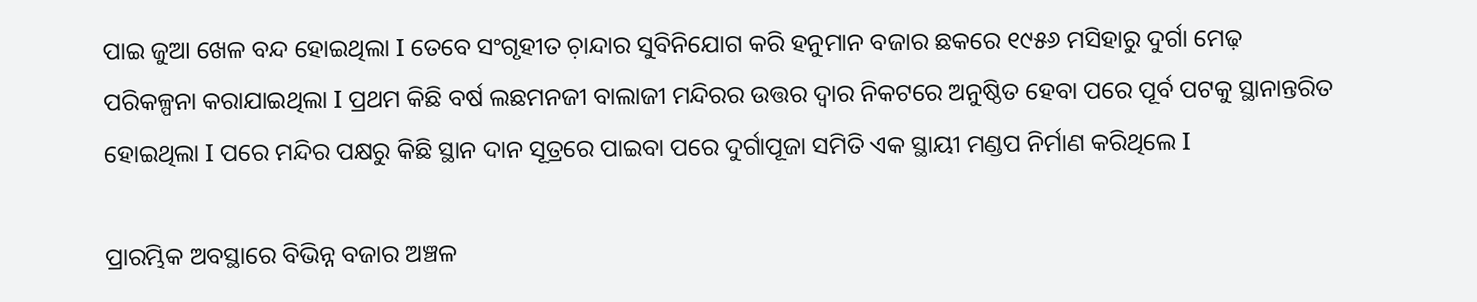ପାଇ ଜୁଆ ଖେଳ ବନ୍ଦ ହୋଇଥିଲା I ତେବେ ସଂଗୃହୀତ ଚ଼ାନ୍ଦାର ସୁବିନିଯୋଗ କରି ହନୁମାନ ବଜାର ଛକରେ ୧୯୫୬ ମସିହାରୁ ଦୁର୍ଗା ମେଢ଼ ପରିକଳ୍ପନା କରାଯାଇଥିଲା I ପ୍ରଥମ କିଛି ବର୍ଷ ଲଛମନଜୀ ବାଲାଜୀ ମନ୍ଦିରର ଉତ୍ତର ଦ୍ୱାର ନିକଟରେ ଅନୁଷ୍ଠିତ ହେବା ପରେ ପୂର୍ବ ପଟକୁ ସ୍ଥାନାନ୍ତରିତ ହୋଇଥିଲା I ପରେ ମନ୍ଦିର ପକ୍ଷରୁ କିଛି ସ୍ଥାନ ଦାନ ସୂତ୍ରରେ ପାଇବା ପରେ ଦୁର୍ଗାପୂଜା ସମିତି ଏକ ସ୍ଥାୟୀ ମଣ୍ଡପ ନିର୍ମାଣ କରିଥିଲେ I

ପ୍ରାରମ୍ଭିକ ଅବସ୍ଥାରେ ବିଭିନ୍ନ ବଜାର ଅଞ୍ଚଳ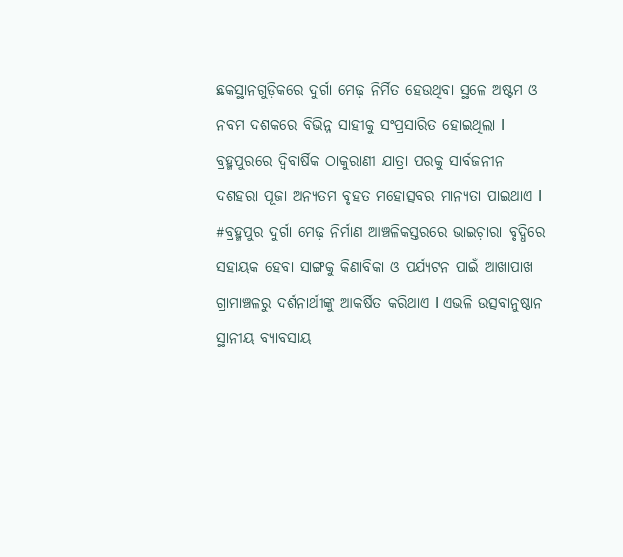ଛକସ୍ଥାନଗୁଡ଼ିକରେ ଦୁର୍ଗା ମେଢ଼ ନିର୍ମିତ ହେଉଥିବା ସ୍ଥଳେ ଅଷ୍ଟମ ଓ ନବମ ଦଶକରେ ବିଭିନ୍ନ ସାହୀକୁ ସଂପ୍ରସାରିତ ହୋଇଥିଲା I ବ୍ରହ୍ମପୁରରେ ଦ୍ୱିବାର୍ଷିକ ଠାକୁରାଣୀ ଯାତ୍ରା ପରକୁ ସାର୍ବଜନୀନ ଦଶହରା ପୂଜା ଅନ୍ୟତମ ବୃହତ ମହୋତ୍ସବର ମାନ୍ୟତା ପାଇଥାଏ I #ବ୍ରହ୍ମପୁର ଦୁର୍ଗା ମେଢ଼ ନିର୍ମାଣ ଆଞ୍ଚଳିକସ୍ତରରେ ଭାଇଚ଼ାରା ବୃଦ୍ଧିରେ ସହାୟକ ହେବା ସାଙ୍ଗକୁ କିଣାବିକା ଓ ପର୍ଯ୍ୟଟନ ପାଇଁ ଆଖାପାଖ ଗ୍ରାମାଞ୍ଚଳରୁ ଦର୍ଶନାର୍ଥୀଙ୍କୁ ଆକର୍ଷିତ କରିଥାଏ I ଏଭଳି ଉତ୍ସବାନୁଷ୍ଠାନ ସ୍ଥାନୀୟ ବ୍ୟାବସାୟ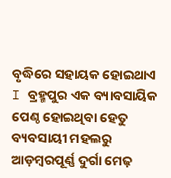ବୃଦ୍ଧିରେ ସହାୟକ ହୋଇଥାଏ I ବ୍ରହ୍ମପୁର ଏକ ବ୍ୟାବସାୟିକ ପେଣ୍ଠ ହୋଇଥିବା ହେତୁ ବ୍ୟବସାୟୀ ମହଲରୁ ଆଡ଼ମ୍ୱରପୂର୍ଣ୍ଣ ଦୁର୍ଗା ମେଢ଼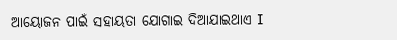ଆୟୋଜନ ପାଇଁ ସହାୟତା ଯୋଗାଇ ଦିଆଯାଇଥାଏ I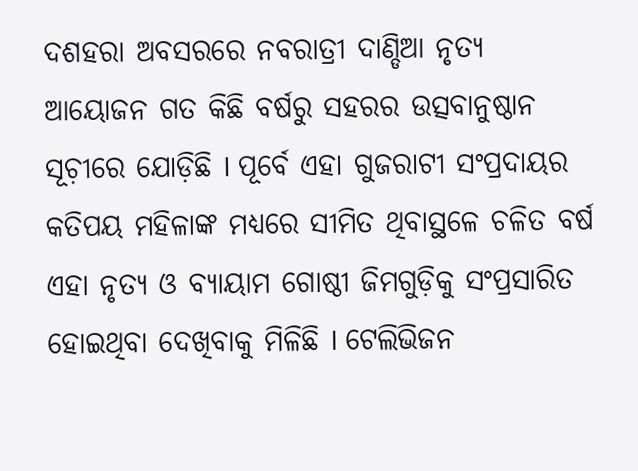ଦଶହରା ଅବସରରେ ନବରାତ୍ରୀ ଦାଣ୍ଡିଆ ନୃତ୍ୟ ଆୟୋଜନ ଗତ କିଛି ବର୍ଷରୁ ସହରର ଉତ୍ସବାନୁଷ୍ଠାନ ସୂଚ଼ୀରେ ଯୋଡ଼ିଛି I ପୂର୍ବେ ଏହା ଗୁଜରାଟୀ ସଂପ୍ରଦାୟର କତିପୟ ମହିଳାଙ୍କ ମଧ୍ୟରେ ସୀମିତ ଥିବାସ୍ଥଳେ ଚଳିତ ବର୍ଷ ଏହା ନୃତ୍ୟ ଓ ବ୍ୟାୟାମ ଗୋଷ୍ଠୀ ଜିମଗୁଡ଼ିକୁ ସଂପ୍ରସାରିତ ହୋଇଥିବା ଦେଖିବାକୁ ମିଳିଛି I ଟେଲିଭିଜନ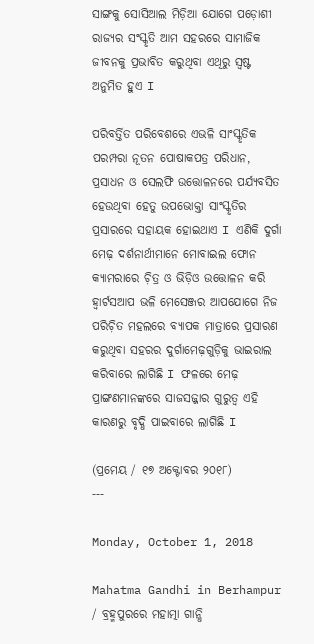ସାଙ୍ଗକୁ ସୋସିଆଲ ମିଡ଼ିଆ ଯୋଗେ ପଡ଼ୋଶୀ ରାଜ୍ୟର ସଂସ୍କୃତି ଆମ ସହରରେ ସାମାଜିକ ଜୀବନକୁ ପ୍ରଭାବିତ କରୁଥିବା ଏଥିରୁ ସ୍ୱଷ୍ଟ ଅନୁମିତ ହୁଏ I

ପରିବର୍ତ୍ତିତ ପରିବେଶରେ ଏଭଳି ସାଂସ୍କୃତିକ ପରମ୍ପରା ନୂତନ ପୋଷାକପତ୍ର ପରିଧାନ, ପ୍ରସାଧନ ଓ ସେଲଫି ଉତ୍ତୋଳନରେ ପର୍ଯ୍ୟବସିତ ହେଉଥିବା ହେତୁ ଉପଭୋକ୍ତା ସାଂସ୍କୃତିର ପ୍ରସାରରେ ସହାୟକ ହୋଇଥାଏ I ଏଣିକି ଦୁର୍ଗା ମେଢ଼ ଦର୍ଶନାର୍ଥୀମାନେ ମୋବାଇଲ ଫୋନ କ୍ୟାମରାରେ ଚ଼ିତ୍ର ଓ ଭିଡ଼ିଓ ଉତ୍ତୋଳନ କରି ହ୍ୱାର୍ଟସଆପ ଭଳି ମେସେଞ୍ଜର ଆପଯୋଗେ ନିଜ ପରିଚ଼ିତ ମହଲରେ ବ୍ୟାପକ ମାତ୍ରାରେ ପ୍ରସାରଣ କରୁଥିବା ସହରର ଦୁର୍ଗାମେଢ଼ଗୁଡ଼ିକୁ ଭାଇରାଲ କରିବାରେ ଲାଗିଛି I ଫଳରେ ମେଢ଼ ପ୍ରାଙ୍ଗଣମାନଙ୍କରେ ସାଜସଜ୍ଜାର ଗୁରୁତ୍ୱ ଏହି କାରଣରୁ ବୃଦ୍ଧି ପାଇବାରେ ଲାଗିଛି I

(ପ୍ରମେୟ / ୧୭ ଅକ୍ଟୋବର ୨୦୧୮)
---

Monday, October 1, 2018

Mahatma Gandhi in Berhampur / ବ୍ରହ୍ମପୁରରେ ମହାତ୍ମା ଗାନ୍ଧି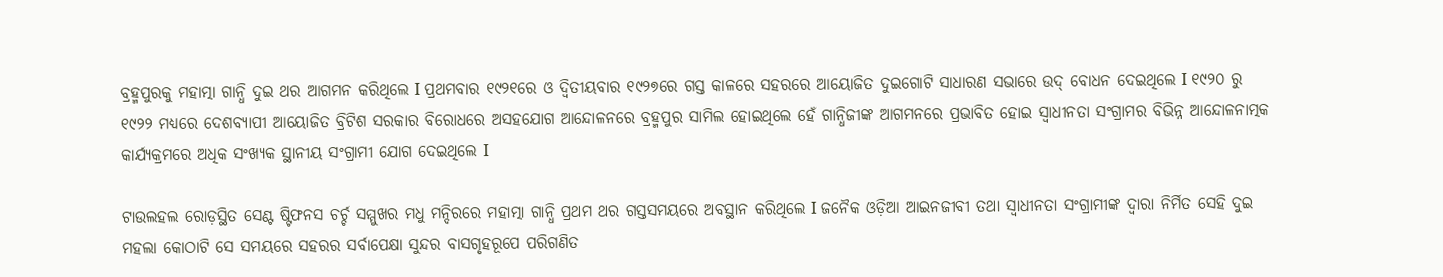ବ୍ରହ୍ମପୁରକୁ ମହାତ୍ମା ଗାନ୍ଧି ଦୁଇ ଥର ଆଗମନ କରିଥିଲେ I ପ୍ରଥମବାର ୧୯୨୧ରେ ଓ ଦ୍ୱିତୀୟବାର ୧୯୨୭ରେ ଗସ୍ତ କାଳରେ ସହରରେ ଆୟୋଜିତ ଦୁଇଗୋଟି ସାଧାରଣ ସଭାରେ ଉଦ୍ ବୋଧନ ଦେଇଥିଲେ I ୧୯୨୦ ରୁ ୧୯୨୨ ମଧ୍ୟରେ ଦେଶବ୍ୟାପୀ ଆୟୋଜିତ ବ୍ରିଟିଶ ସରକାର ବିରୋଧରେ ଅସହଯୋଗ ଆନ୍ଦୋଳନରେ ବ୍ରହ୍ମପୁର ସାମିଲ ହୋଇଥିଲେ ହେଁ ଗାନ୍ଧିଜୀଙ୍କ ଆଗମନରେ ପ୍ରଭାବିତ ହୋଇ ସ୍ୱାଧୀନତା ସଂଗ୍ରାମର ବିଭିନ୍ନ ଆନ୍ଦୋଳନାତ୍ମକ କାର୍ଯ୍ୟକ୍ରମରେ ଅଧିକ ସଂଖ୍ୟକ ସ୍ଥାନୀୟ ସଂଗ୍ରାମୀ ଯୋଗ ଦେଇଥିଲେ I

ଟାଉଲହଲ ରୋଡ଼ସ୍ଥିତ ସେଣ୍ଟ ଷ୍ଟିଫନସ ଚର୍ଚ୍ଚ ସମ୍ମୁଖର ମଧୁ ମନ୍ଦିରରେ ମହାତ୍ମା ଗାନ୍ଧି ପ୍ରଥମ ଥର ଗସ୍ତସମୟରେ ଅବସ୍ଥାନ କରିଥିଲେ I ଜନୈକ ଓଡ଼ିଆ ଆଇନଜୀବୀ ତଥା ସ୍ୱାଧୀନତା ସଂଗ୍ରାମୀଙ୍କ ଦ୍ୱାରା ନିର୍ମିତ ସେହି ଦୁଇ ମହଲା କୋଠାଟି ସେ ସମୟରେ ସହରର ସର୍ବାପେକ୍ଷା ସୁନ୍ଦର ବାସଗୃହରୂପେ ପରିଗଣିତ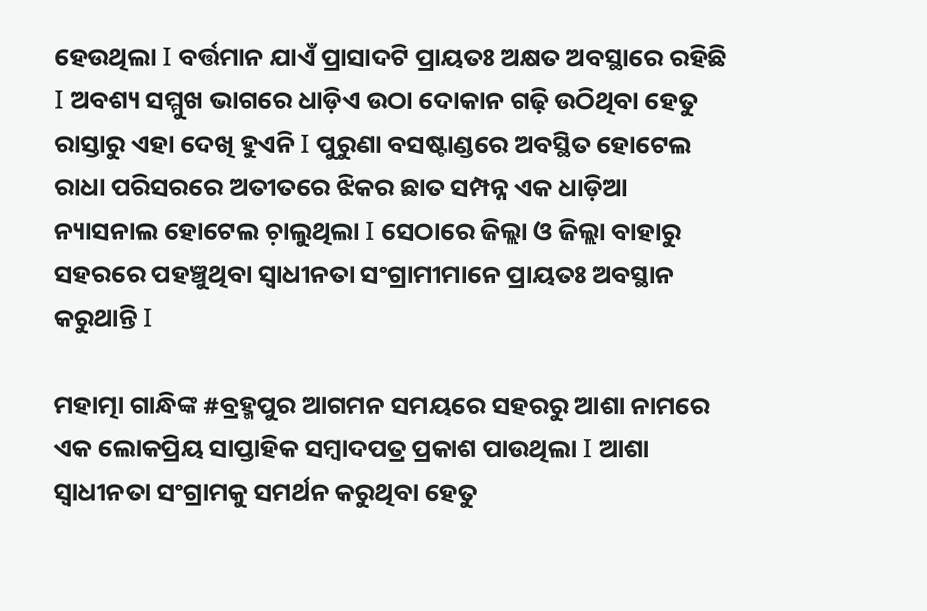ହେଉଥିଲା I ବର୍ତ୍ତମାନ ଯାଏଁ ପ୍ରାସାଦଟି ପ୍ରାୟତଃ ଅକ୍ଷତ ଅବସ୍ଥାରେ ରହିଛି I ଅବଶ୍ୟ ସମ୍ମୁଖ ଭାଗରେ ଧାଡ଼ିଏ ଉଠା ଦୋକାନ ଗଢ଼ି ଉଠିଥିବା ହେତୁ ରାସ୍ତାରୁ ଏହା ଦେଖି ହୁଏନି I ପୁରୁଣା ବସଷ୍ଟାଣ୍ଡରେ ଅବସ୍ଥିତ ହୋଟେଲ ରାଧା ପରିସରରେ ଅତୀତରେ ଝିକର ଛାତ ସମ୍ପନ୍ନ ଏକ ଧାଡ଼ିଆ ନ୍ୟାସନାଲ ହୋଟେଲ ଚ଼ାଲୁଥିଲା I ସେଠାରେ ଜିଲ୍ଲା ଓ ଜିଲ୍ଲା ବାହାରୁ ସହରରେ ପହଞ୍ଚୁଥିବା ସ୍ୱାଧୀନତା ସଂଗ୍ରାମୀମାନେ ପ୍ରାୟତଃ ଅବସ୍ଥାନ କରୁଥାନ୍ତି I

ମହାତ୍ମା ଗାନ୍ଧିଙ୍କ #ବ୍ରହ୍ମପୁର ଆଗମନ ସମୟରେ ସହରରୁ ଆଶା ନାମରେ ଏକ ଲୋକପ୍ରିୟ ସାପ୍ତାହିକ ସମ୍ୱାଦପତ୍ର ପ୍ରକାଶ ପାଉଥିଲା I ଆଶା ସ୍ୱାଧୀନତା ସଂଗ୍ରାମକୁ ସମର୍ଥନ କରୁଥିବା ହେତୁ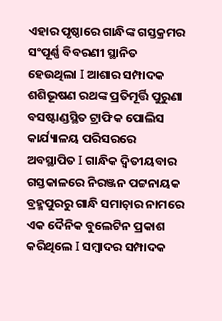ଏହାର ପୃଷ୍ଠାରେ ଗାନ୍ଧିଙ୍କ ଗସ୍ତକ୍ରମର ସଂପୂର୍ଣ୍ଣ ବିବରଣୀ ସ୍ଥାନିତ ହେଉଥିଲା I ଆଶାର ସମ୍ପାଦକ ଶଶିଭୂଷଣ ରଥଙ୍କ ପ୍ରତିମୂର୍ତ୍ତି ପୁରୁଣା ବସଷ୍ଟାଣ୍ଡସ୍ଥିତ ଟ୍ରାଫିକ ପୋଲିସ କାର୍ଯ୍ୟାଳୟ ପରିସରରେ ଅବସ୍ଥାପିତ I ଗାନ୍ଧିକ ଦ୍ୱିତୀୟବାର ଗସ୍ତକାଳରେ ନିରଞ୍ଜନ ପଟ୍ଟନାୟକ ବ୍ରହ୍ମପୁରରୁ ଗାନ୍ଧି ସମାଚ଼ାର ନାମରେ ଏକ ଦୈନିକ ବୁଲେଟିନ ପ୍ରକାଶ କରିଥିଲେ I ସମ୍ୱାଦର ସମ୍ପାଦକ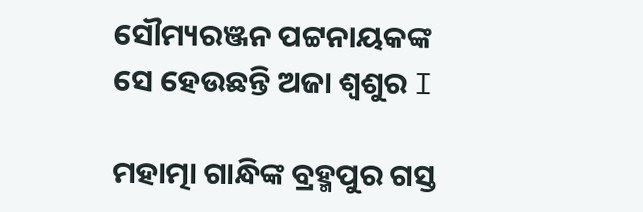ସୌମ୍ୟରଞ୍ଜନ ପଟ୍ଟନାୟକଙ୍କ ସେ ହେଉଛନ୍ତି ଅଜା ଶ୍ୱଶୁର I

ମହାତ୍ମା ଗାନ୍ଧିଙ୍କ ବ୍ରହ୍ମପୁର ଗସ୍ତ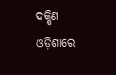ଦକ୍ଷିଣ ଓଡ଼ିଶାରେ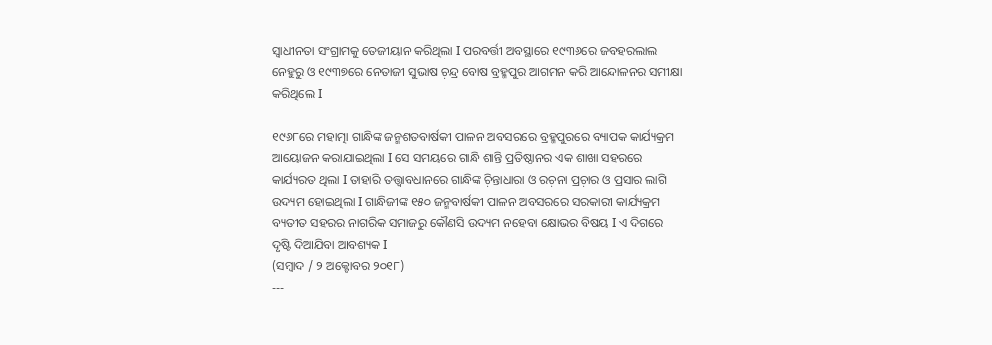ସ୍ୱାଧୀନତା ସଂଗ୍ରାମକୁ ତେଜୀୟାନ କରିଥିଲା I ପରବର୍ତ୍ତୀ ଅବସ୍ଥାରେ ୧୯୩୬ରେ ଜବହରଲାଲ ନେହୁରୁ ଓ ୧୯୩୭ରେ ନେତାଜୀ ସୁଭାଷ ଚ଼ନ୍ଦ୍ର ବୋଷ ବ୍ରହ୍ମପୁର ଆଗମନ କରି ଆନ୍ଦୋଳନର ସମୀକ୍ଷା କରିଥିଲେ I

୧୯୬୮ରେ ମହାତ୍ମା ଗାନ୍ଧିଙ୍କ ଜନ୍ମଶତବାର୍ଷକୀ ପାଳନ ଅବସରରେ ବ୍ରହ୍ମପୁରରେ ବ୍ୟାପକ କାର୍ଯ୍ୟକ୍ରମ ଆୟୋଜନ କରାଯାଇଥିଲା I ସେ ସମୟରେ ଗାନ୍ଧି ଶାନ୍ତି ପ୍ରତିଷ୍ଠାନର ଏକ ଶାଖା ସହରରେ କାର୍ଯ୍ୟରତ ଥିଲା I ତାହାରି ତତ୍ତ୍ୱାବଧାନରେ ଗାନ୍ଧିଙ୍କ ଚ଼ିନ୍ତାଧାରା ଓ ରଚ଼ନା ପ୍ରଚ଼ାର ଓ ପ୍ରସାର ଲାଗି ଉଦ୍ୟମ ହୋଇଥିଲା I ଗାନ୍ଧିଜୀଙ୍କ ୧୫୦ ଜନ୍ମବାର୍ଷକୀ ପାଳନ ଅବସରରେ ସରକାରୀ କାର୍ଯ୍ୟକ୍ରମ ବ୍ୟତୀତ ସହରର ନାଗରିକ ସମାଜରୁ କୌଣସି ଉଦ୍ୟମ ନହେବା କ୍ଷୋଭର ବିଷୟ I ଏ ଦିଗରେ ଦୃଷ୍ଟି ଦିଆଯିବା ଆବଶ୍ୟକ I
(ସମ୍ୱାଦ / ୨ ଅକ୍ଟୋବର ୨୦୧୮)
---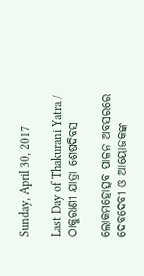Sunday, April 30, 2017

Last Day of Thakurani Yatra / ଠାକୁରାଣୀ ଯାତ୍ରା ଶେଷଦିବସ

ଲୋକମହୋତ୍ସବ ପାଳନ ଅବସରରେ ଦେବଦେବୀ ଓ ଆୟୋଜକଙ୍କ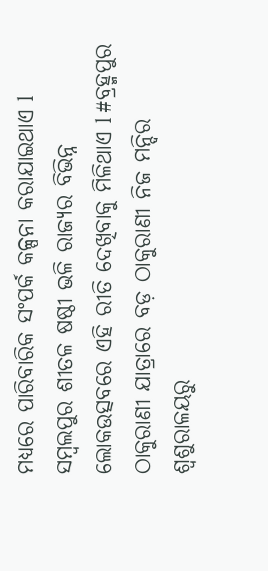ମଧ୍ୟରେ ପାରିବାରିକ ସଂପର୍କ କଳ୍ପନା କରାଯାଇଥାଏ l ସମ୍ୱଲପୁର ଶୀତଳ ଷଷ୍ଠୀ ଭଳି ରାଜ୍ୟର ବିଭିନ୍ନ ଲୋକଉତ୍ସବରେ ଏହି ରୀତି ଦେଖିବାକୁ ମିଳିଥାଏ l #ବ୍ରହ୍ମପୁର ଠାକୁରାଣୀ ଯାତ୍ରାରେ ବଡ଼ ଠାକୁରାଣୀ ନିଜ ମନ୍ଦିର ଶ୍ୱଶୁରାଳୟରୁ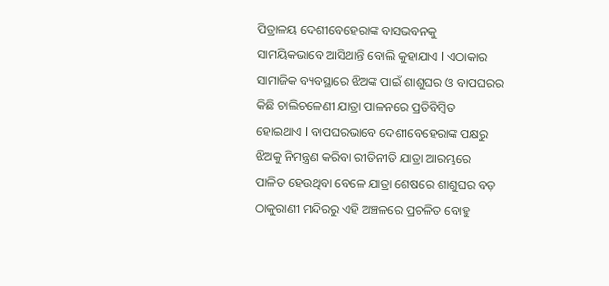ପିତ୍ରାଳୟ ଦେଶୀବେହେରାଙ୍କ ବାସଭବନକୁ ସାମୟିକଭାବେ ଆସିଥାନ୍ତି ବୋଲି କୁହାଯାଏ l ଏଠାକାର ସାମାଜିକ ବ୍ୟବସ୍ଥାରେ ଝିଅଙ୍କ ପାଇଁ ଶାଶୁଘର ଓ ବାପଘରର କିଛି ଚାଲିଚଳେଣୀ ଯାତ୍ରା ପାଳନରେ ପ୍ରତିବିମ୍ୱିତ ହୋଇଥାଏ l ବାପଘରଭାବେ ଦେଶୀବେହେରାଙ୍କ ପକ୍ଷରୁ ଝିଅକୁ ନିମନ୍ତ୍ରଣ କରିବା ରୀତିନୀତି ଯାତ୍ରା ଆରମ୍ଭରେ ପାଳିତ ହେଉଥିବା ବେଳେ ଯାତ୍ରା ଶେଷରେ ଶାଶୁଘର ବଡ଼ ଠାକୁରାଣୀ ମନ୍ଦିରରୁ ଏହି ଅଞ୍ଚଳରେ ପ୍ରଚଳିତ ବୋହୁ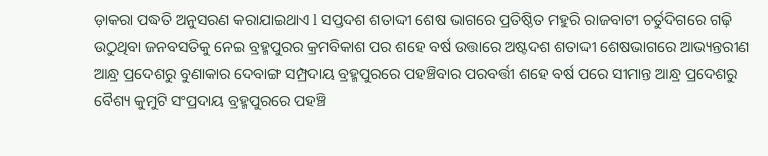ଡ଼ାକରା ପଦ୍ଧତି ଅନୁସରଣ କରାଯାଇଥାଏ l ସପ୍ତଦଶ ଶତାଦ୍ଦୀ ଶେଷ ଭାଗରେ ପ୍ରତିଷ୍ଠିତ ମହୁରି ରାଜବାଟୀ ଚର୍ତୁଦିଗରେ ଗଢ଼ି ଉଠୁଥିବା ଜନବସତିକୁ ନେଇ ବ୍ରହ୍ମପୁରର କ୍ରମବିକାଶ ପର ଶହେ ବର୍ଷ ଉତ୍ତାରେ ଅଷ୍ଟଦଶ ଶତାଦ୍ଦୀ ଶେଷଭାଗରେ ଆଭ୍ୟନ୍ତରୀଣ ଆନ୍ଧ୍ର ପ୍ରଦେଶରୁ ବୁଣାକାର ଦେବାଙ୍ଗ ସମ୍ପ୍ରଦାୟ ବ୍ରହ୍ମପୁରରେ ପହଞ୍ଚିବାର ପରବର୍ତ୍ତୀ ଶହେ ବର୍ଷ ପରେ ସୀମାନ୍ତ ଆନ୍ଧ୍ର ପ୍ରଦେଶରୁ ବୈଶ୍ୟ କୁମୁଟି ସଂପ୍ରଦାୟ ବ୍ରହ୍ମପୁରରେ ପହଞ୍ଚି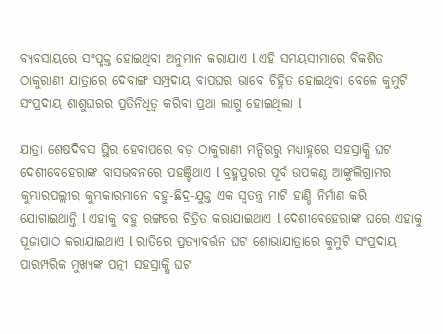ବ୍ୟବସାୟରେ ସଂପୃକ୍ତ ହୋଇଥିବା ଅନୁମାନ କରାଯାଏ l ଏହି ସମୟସୀମାରେ ବିକଶିତ ଠାକୁରାଣୀ ଯାତ୍ରାରେ ଦେବାଙ୍ଗ ସମ୍ପ୍ରଦାୟ ବାପଘର ଭାବେ ଚିହ୍ନିତ ହୋଇଥିବା ବେଳେ କୁମୁଟି ସଂପ୍ରଦାୟ ଶାଶୁଘରର ପ୍ରତିନିଧିତ୍ୱ କରିବା ପ୍ରଥା ଲାଗୁ ହୋଇଥିଲା l

ଯାତ୍ରା ଶେଷଦିବସ ସ୍ଥିର ହେବାପରେ ବଡ଼ ଠାକୁରାଣୀ ମନ୍ଦିରରୁ ମଧ୍ୟାହ୍ନରେ ସହସ୍ରାକ୍ଷି ଘଟ ଦେଶୀବେହେରାଙ୍କ ବାସଭବନରେ ପହଞ୍ଚିଥାଏ l ବ୍ରହ୍ମପୁରର ପୂର୍ବ ଉପକଣ୍ଠ ଆଙ୍କୁଲିଗ୍ରାମର କୁମ୍ଭାରପଲ୍ଲୀର କୁମ୍ଭକାରମାନେ ବହୁ-ଛିଦ୍ର-ଯୁକ୍ତ ଏକ ସ୍ୱତନ୍ତ୍ର ମାଟି ହାଣ୍ଡି ନିର୍ମାଣ କରି ଯୋଗାଇଥାନ୍ତି l ଏହାକୁ ବହୁ ରଙ୍ଗରେ ଚିତ୍ରିତ କରାଯାଇଥାଏ l ଦେଶୀବେହେରାଙ୍କ ଘରେ ଏହାକୁ ପୂଜାପାଠ କରାଯାଇଥାଏ l ରାତିରେ ପ୍ରତ୍ୟାବର୍ତ୍ତନ ଘଟ ଶୋଭାଯାତ୍ରାରେ କୁମୁଟି ସଂପ୍ରଦାୟ ପାରମ୍ପରିକ ମୁଖ୍ୟଙ୍କ ପତ୍ନୀ ସହସ୍ରାକ୍ଷି ଘଟ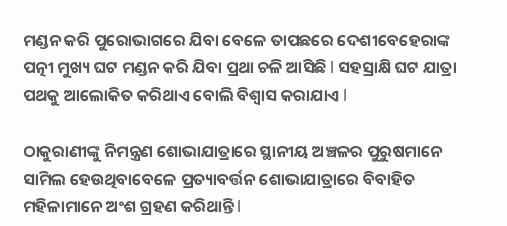ମଣ୍ଡନ କରି ପୁରୋଭାଗରେ ଯିବା ବେଳେ ତାପଛରେ ଦେଶୀବେହେରାଙ୍କ ପତ୍ନୀ ମୁଖ୍ୟ ଘଟ ମଣ୍ଡନ କରି ଯିବା ପ୍ରଥା ଚଳି ଆସିଛି l ସହସ୍ରାକ୍ଷି ଘଟ ଯାତ୍ରା ପଥକୁ ଆଲୋକିତ କରିଥାଏ ବୋଲି ବିଶ୍ୱାସ କରାଯାଏ l

ଠାକୁରାଣୀଙ୍କୁ ନିମନ୍ତ୍ରଣ ଶୋଭାଯାତ୍ରାରେ ସ୍ଥାନୀୟ ଅଞ୍ଚଳର ପୁରୁଷମାନେ ସାମିଲ ହେଉଥିବାବେଳେ ପ୍ରତ୍ୟାବର୍ତ୍ତନ ଶୋଭାଯାତ୍ରାରେ ବିବାହିତ ମହିଳାମାନେ ଅଂଶ ଗ୍ରହଣ କରିଥାନ୍ତି l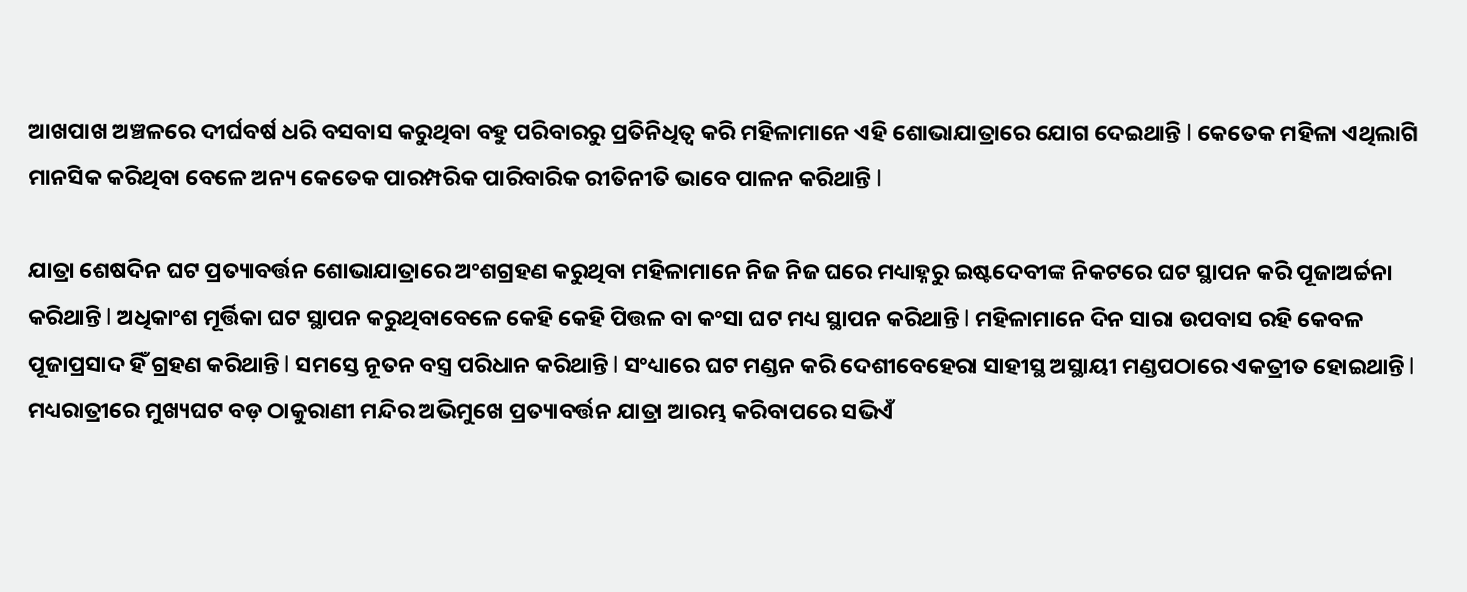ଆଖପାଖ ଅଞ୍ଚଳରେ ଦୀର୍ଘବର୍ଷ ଧରି ବସବାସ କରୁଥିବା ବହୁ ପରିବାରରୁ ପ୍ରତିନିଧିତ୍ୱ କରି ମହିଳାମାନେ ଏହି ଶୋଭାଯାତ୍ରାରେ ଯୋଗ ଦେଇଥାନ୍ତି l କେତେକ ମହିଳା ଏଥିଲାଗି ମାନସିକ କରିଥିବା ବେଳେ ଅନ୍ୟ କେତେକ ପାରମ୍ପରିକ ପାରିବାରିକ ରୀତିନୀତି ଭାବେ ପାଳନ କରିଥାନ୍ତି l

ଯାତ୍ରା ଶେଷଦିନ ଘଟ ପ୍ରତ୍ୟାବର୍ତ୍ତନ ଶୋଭାଯାତ୍ରାରେ ଅଂଶଗ୍ରହଣ କରୁଥିବା ମହିଳାମାନେ ନିଜ ନିଜ ଘରେ ମଧ୍ୟାହ୍ନରୁ ଇଷ୍ଟଦେବୀଙ୍କ ନିକଟରେ ଘଟ ସ୍ଥାପନ କରି ପୂଜାଅର୍ଚ୍ଚନା କରିଥାନ୍ତି l ଅଧିକାଂଶ ମୂର୍ତ୍ତିକା ଘଟ ସ୍ଥାପନ କରୁଥିବାବେଳେ କେହି କେହି ପିତ୍ତଳ ବା କଂସା ଘଟ ମଧ୍ୟ ସ୍ଥାପନ କରିଥାନ୍ତି l ମହିଳାମାନେ ଦିନ ସାରା ଉପବାସ ରହି କେବଳ ପୂଜାପ୍ରସାଦ ହିଁ ଗ୍ରହଣ କରିଥାନ୍ତି l ସମସ୍ତେ ନୂତନ ବସ୍ତ୍ର ପରିଧାନ କରିଥାନ୍ତି l ସଂଧ୍ୟାରେ ଘଟ ମଣ୍ଡନ କରି ଦେଶୀବେହେରା ସାହୀସ୍ଥ ଅସ୍ଥାୟୀ ମଣ୍ଡପଠାରେ ଏକତ୍ରୀତ ହୋଇଥାନ୍ତି l ମଧ୍ୟରାତ୍ରୀରେ ମୁଖ୍ୟଘଟ ବଡ଼ ଠାକୁରାଣୀ ମନ୍ଦିର ଅଭିମୁଖେ ପ୍ରତ୍ୟାବର୍ତ୍ତନ ଯାତ୍ରା ଆରମ୍ଭ କରିବାପରେ ସଭିଏଁ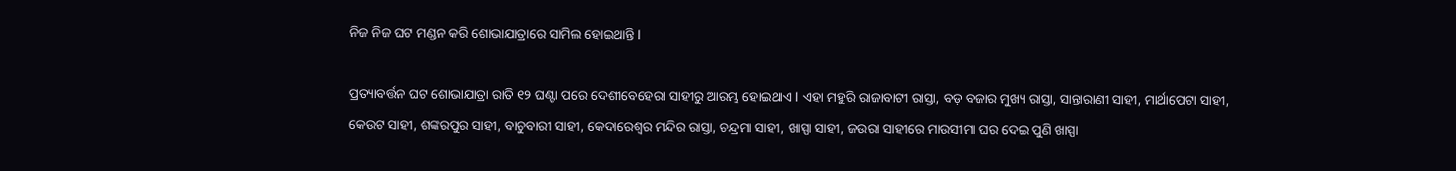ନିଜ ନିଜ ଘଟ ମଣ୍ଡନ କରି ଶୋଭାଯାତ୍ରାରେ ସାମିଲ ହୋଇଥାନ୍ତି l

ପ୍ରତ୍ୟାବର୍ତ୍ତନ ଘଟ ଶୋଭାଯାତ୍ରା ରାତି ୧୨ ଘଣ୍ଟା ପରେ ଦେଶୀବେହେରା ସାହୀରୁ ଆରମ୍ଭ ହୋଇଥାଏ l ଏହା ମହୁରି ରାଜାବାଟୀ ରାସ୍ତା, ବଡ଼ ବଜାର ମୁଖ୍ୟ ରାସ୍ତା, ସାନ୍ତାରାଣୀ ସାହୀ, ମାର୍ଥାପେଟା ସାହୀ, କେଉଟ ସାହୀ, ଶଙ୍କରପୁର ସାହୀ, ବାଚୁବାରୀ ସାହୀ, କେଦାରେଶ୍ୱର ମନ୍ଦିର ରାସ୍ତା, ଚନ୍ଦ୍ରମା ସାହୀ, ଖାସ୍ପା ସାହୀ, ଜଉରା ସାହୀରେ ମାଉସୀମା ଘର ଦେଇ ପୁଣି ଖାସ୍ପା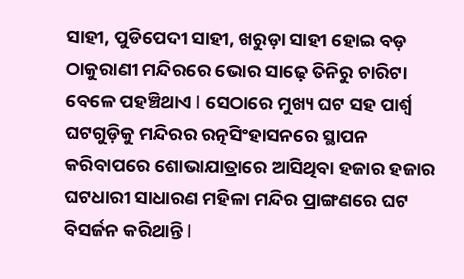ସାହୀ, ପୁଡିପେଦୀ ସାହୀ, ଖରୁଡ଼ା ସାହୀ ହୋଇ ବଡ଼ ଠାକୁରାଣୀ ମନ୍ଦିରରେ ଭୋର ସାଢ଼େ ତିନିରୁ ଚାରିଟା ବେଳେ ପହଞ୍ଚିଥାଏ l ସେଠାରେ ମୁଖ୍ୟ ଘଟ ସହ ପାର୍ଶ୍ୱ ଘଟଗୁଡ଼ିକୁ ମନ୍ଦିରର ରତ୍ନସିଂହାସନରେ ସ୍ଥାପନ କରିବାପରେ ଶୋଭାଯାତ୍ରାରେ ଆସିଥିବା ହଜାର ହଜାର ଘଟଧାରୀ ସାଧାରଣ ମହିଳା ମନ୍ଦିର ପ୍ରାଙ୍ଗଣରେ ଘଟ ବିସର୍ଜନ କରିଥାନ୍ତି l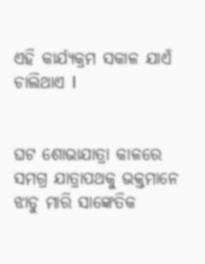ଏହି କାର୍ଯ୍ୟକ୍ରମ ସକାଳ ଯାଏଁ ଚାଲିଥାଏ l


ଘଟ ଶୋଭାଯାତ୍ରା କାଳରେ ସମଗ୍ର ଯାତ୍ରାପଥକୁ ଭକ୍ତମାନେ ଝାଡୁ ମାରି ସାଙ୍କେତିକ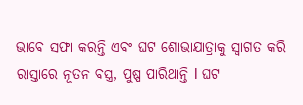ଭାବେ ସଫା କରନ୍ତି ଏବଂ ଘଟ ଶୋଭାଯାତ୍ରାକୁ ସ୍ୱାଗତ କରି ରାସ୍ତାରେ ନୂତନ ବସ୍ତ୍ର, ପୁଷ୍ପ ପାରିଥାନ୍ତି l ଘଟ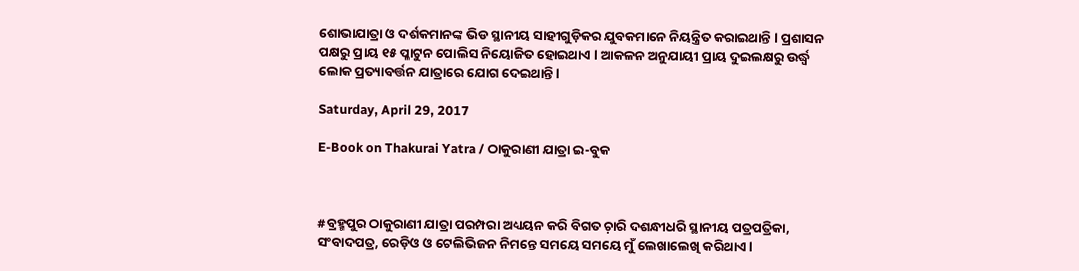ଶୋଭାଯାତ୍ରା ଓ ଦର୍ଶକମାନଙ୍କ ଭିଡ ସ୍ଥାନୀୟ ସାହୀଗୁଡ଼ିକର ଯୁବକମାନେ ନିୟନ୍ତ୍ରିତ କରାଇଥାନ୍ତି l ପ୍ରଶାସନ ପକ୍ଷରୁ ପ୍ରାୟ ୧୫ ପ୍ଳାଟୁନ ପୋଲିସ ନିୟୋଜିତ ହୋଇଥାଏ l ଆକଳନ ଅନୁଯାୟୀ ପ୍ରାୟ ଦୁଇଲକ୍ଷରୁ ଉର୍ଦ୍ଧ୍ୱ ଲୋକ ପ୍ରତ୍ୟାବର୍ତ୍ତନ ଯାତ୍ରାରେ ଯୋଗ ଦେଇଥାନ୍ତି l

Saturday, April 29, 2017

E-Book on Thakurai Yatra / ଠାକୁରାଣୀ ଯାତ୍ରା ଇ-ବୁକ



#ବ୍ରହ୍ମପୁର ଠାକୁରାଣୀ ଯାତ୍ରା ପରମ୍ପରା ଅଧ୍ୟୟନ କରି ବିଗତ ଚ଼ାରି ଦଶନ୍ଧୀଧରି ସ୍ଥାନୀୟ ପତ୍ରପତ୍ରିକା, ସଂବାଦପତ୍ର, ରେଡ଼ିଓ ଓ ଟେଲିଭିଜନ ନିମନ୍ତେ ସମୟେ ସମୟେ ମୁଁ ଲେଖାଲେଖି କରିଥାଏ l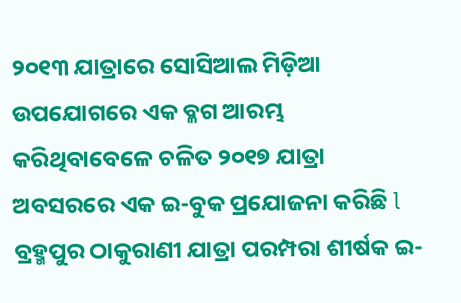୨୦୧୩ ଯାତ୍ରାରେ ସୋସିଆଲ ମିଡ଼ିଆ ଉପଯୋଗରେ ଏକ ବ୍ଳଗ ଆରମ୍ଭ କରିଥିବାବେଳେ ଚଳିତ ୨୦୧୭ ଯାତ୍ରା ଅବସରରେ ଏକ ଇ-ବୁକ ପ୍ରଯୋଜନା କରିଛି l ବ୍ରହ୍ମପୁର ଠାକୁରାଣୀ ଯାତ୍ରା ପରମ୍ପରା ଶୀର୍ଷକ ଇ-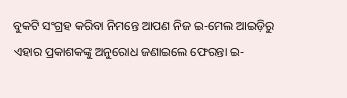ବୁକଟି ସଂଗ୍ରହ କରିବା ନିମନ୍ତେ ଆପଣ ନିଜ ଇ-ମେଲ ଆଇଡ଼ିରୁ ଏହାର ପ୍ରକାଶକଙ୍କୁ ଅନୁରୋଧ ଜଣାଇଲେ ଫେରନ୍ତା ଇ-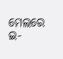ମେଲରେ ଇ-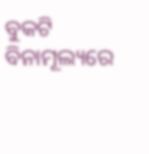ବୁକଟି ବିନାମୂଲ୍ୟରେ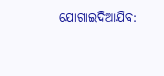ଯୋଗାଇଦିଆଯିବ: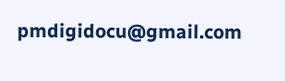pmdigidocu@gmail.com